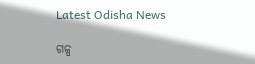Latest Odisha News

ଗଳ୍ପ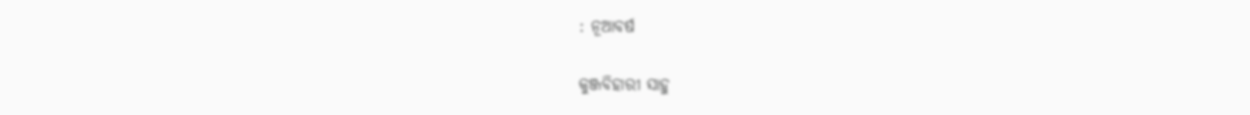: ନୂଆବର୍ଷ

କୁଞ୍ଜବିହାରୀ ସାହୁ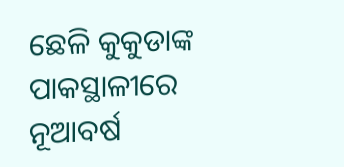ଛେଳି କୁକୁଡାଙ୍କ ପାକସ୍ଥାଳୀରେ ନୂଆବର୍ଷ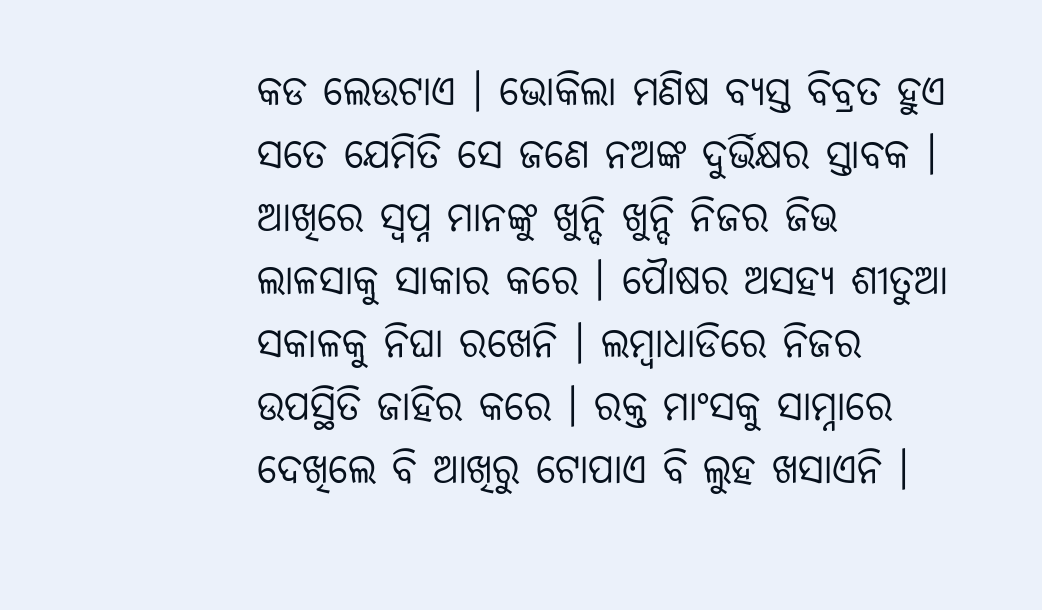କଡ ଲେଉଟାଏ । ଭୋକିଲା ମଣିଷ ବ୍ୟସ୍ତ ବିବ୍ରତ ହୁଏ ସତେ ଯେମିତି ସେ ଜଣେ ନଅଙ୍କ ଦୁର୍ଭିକ୍ଷର ସ୍ତାବକ । ଆଖିରେ ସ୍ୱପ୍ନ ମାନଙ୍କୁ ଖୁନ୍ଦି ଖୁନ୍ଦି ନିଜର ଜିଭ ଲାଳସାକୁ ସାକାର କରେ । ପୈାଷର ଅସହ୍ୟ ଶୀତୁଆ ସକାଳକୁ ନିଘା ରଖେନି । ଲମ୍ବାଧାଡିରେ ନିଜର ଉପସ୍ଥିତି ଜାହିର କରେ । ରକ୍ତ ମାଂସକୁ ସାମ୍ନାରେ ଦେଖିଲେ ବି ଆଖିରୁ ଟୋପାଏ ବି ଲୁହ ଖସାଏନି ।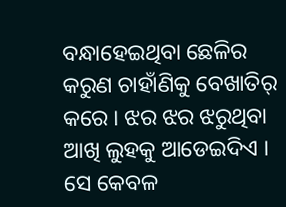ବନ୍ଧାହେଇଥିବା ଛେଳିର କରୁଣ ଚାହାଁଣିକୁ ବେଖାତିର୍ କରେ । ଝର ଝର ଝରୁଥିବା ଆଖି ଲୁହକୁ ଆଡେଇଦିଏ । ସେ କେବଳ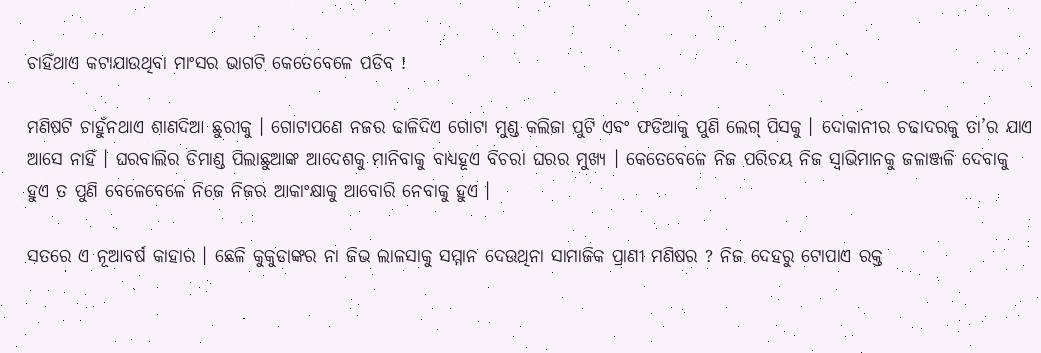ଚାହିଁଥାଏ କଟାଯାଉଥିବା ମାଂସର ଭାଗଟି କେତେବେଳେ ପଡିବ !

ମଣିଷଟି ଚାହୁଁନଥାଏ ଶାଣଦିଆ ଛୁରୀକୁ । ଗୋଟାପଣେ ନଜର ଢାଳିଦିଏ ଗୋଟା ମୁଣ୍ଡ କଲିଜା ପୁଟି ଏବଂ ଫଡିଆକୁ ପୁଣି ଲେଗ୍ ପିସକୁ । ଦୋକାନୀର ଚଢାଦରକୁ ତା’ର ଯାଏ ଆସେ ନାହିଁ । ଘରବାଲିର ଡିମାଣ୍ଡ ପିଲାଛୁଆଙ୍କ ଆଦେଶକୁ ମାନିବାକୁ ବାଧ୍ୟହୂଏ ବିଚରା ଘରର ମୁଖ୍ୟ । କେତେବେଳେ ନିଜ ପରିଚୟ ନିଜ ସ୍ୱାଭିମାନକୁ ଜଳାଞ୍ଜଳି ଦେବାକୁ ହୁଏ ତ ପୁଣି ବେଳେବେଳେ ନିଜେ ନିଜର ଆକାଂକ୍ଷାକୁ ଆବୋରି ନେବାକୁ ହୁଏ ।

ସତରେ ଏ ନୂଆବର୍ଷ କାହାର । ଛେଳି କୁକୁଡାଙ୍କର ନା ଜିଭ ଲାଳସାକୁ ସମ୍ମାନ ଦେଉଥିନା ସାମାଜିକ ପ୍ରାଣୀ ମଣିଷର ? ନିଜ ଦେହରୁ ଟୋପାଏ ରକ୍ତ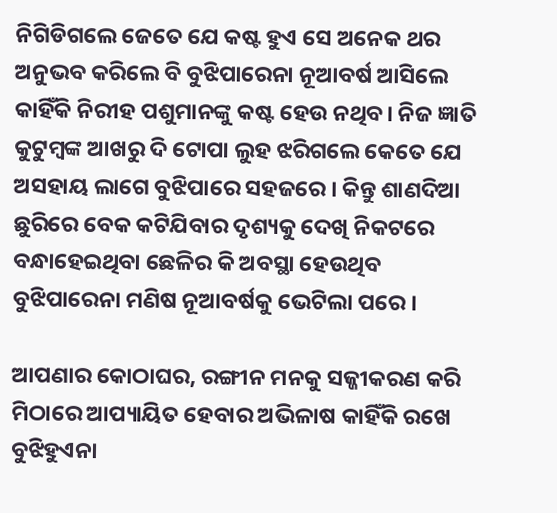ନିଗିଡିଗଲେ ଜେତେ ଯେ କଷ୍ଟ ହୁଏ ସେ ଅନେକ ଥର ଅନୁଭବ କରିଲେ ବି ବୁଝିପାରେନା ନୂଆବର୍ଷ ଆସିଲେ କାହିଁକି ନିରୀହ ପଶୁମାନଙ୍କୁ କଷ୍ଟ ହେଉ ନଥିବ। ନିଜ ଜ୍ଞାତି କୁଟୁମ୍ବଙ୍କ ଆଖରୁ ଦି ଟୋପା ଲୁହ ଝରିଗଲେ କେତେ ଯେ ଅସହାୟ ଲାଗେ ବୁଝିପାରେ ସହଜରେ । କିନ୍ତୁ ଶାଣଦିଆ ଛୁରିରେ ବେକ କଟିଯିବାର ଦୃଶ୍ୟକୁ ଦେଖି ନିକଟରେ ବନ୍ଧାହେଇଥିବା ଛେଳିର କି ଅବସ୍ଥା ହେଉଥିବ ବୁଝିପାରେନା ମଣିଷ ନୂଆବର୍ଷକୁ ଭେଟିଲା ପରେ ।

ଆପଣାର କୋଠାଘର, ରଙ୍ଗୀନ ମନକୁ ସଜ୍ଜୀକରଣ କରି ମିଠାରେ ଆପ୍ୟାୟିତ ହେବାର ଅଭିଳାଷ କାହିଁକି ରଖେ ବୁଝିହୁଏନା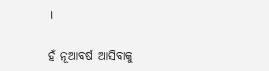।

ହଁ ନୂଆବର୍ଷ ଆସିବାକୁ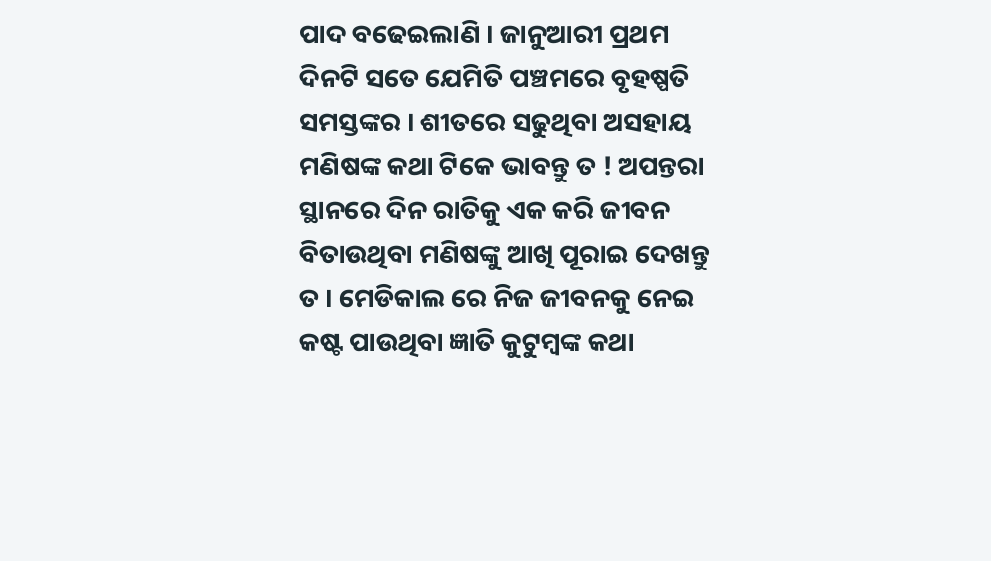ପାଦ ବଢେଇଲାଣି । ଜାନୁଆରୀ ପ୍ରଥମ ଦିନଟି ସତେ ଯେମିତି ପଞ୍ଚମରେ ବୃହଷ୍ପତି ସମସ୍ତଙ୍କର । ଶୀତରେ ସଢୁଥିବା ଅସହାୟ ମଣିଷଙ୍କ କଥା ଟିକେ ଭାବନ୍ତୁ ତ ! ଅପନ୍ତରା ସ୍ଥାନରେ ଦିନ ରାତିକୁ ଏକ କରି ଜୀବନ ବିତାଉଥିବା ମଣିଷଙ୍କୁ ଆଖି ପୂରାଇ ଦେଖନ୍ତୁ ତ । ମେଡିକାଲ ରେ ନିଜ ଜୀବନକୁ ନେଇ କଷ୍ଟ ପାଉଥିବା ଜ୍ଞାତି କୁଟୁମ୍ବଙ୍କ କଥା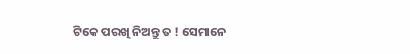ଟିକେ ପରଖି ନିଅନ୍ତୁ ତ ! ସେମାନେ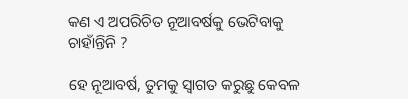କଣ ଏ ଅପରିଚିତ ନୂଆବର୍ଷକୁ ଭେଟିବାକୁ ଚାହାଁନ୍ତିନି ?

ହେ ନୂଆବର୍ଷ, ତୁମକୁ ସ୍ୱାଗତ କରୁଛୁ କେବଳ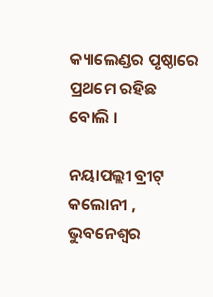କ୍ୟାଲେଣ୍ଡର ପୃଷ୍ଠାରେ ପ୍ରଥମେ ରହିଛ ବୋଲି ।

ନୟାପଲ୍ଲୀ ବ୍ରୀଟ୍ କଲୋନୀ , ଭୁବନେଶ୍ବର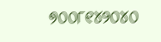୭୦୦୮୧୪୨୦୪୦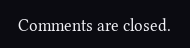Comments are closed.